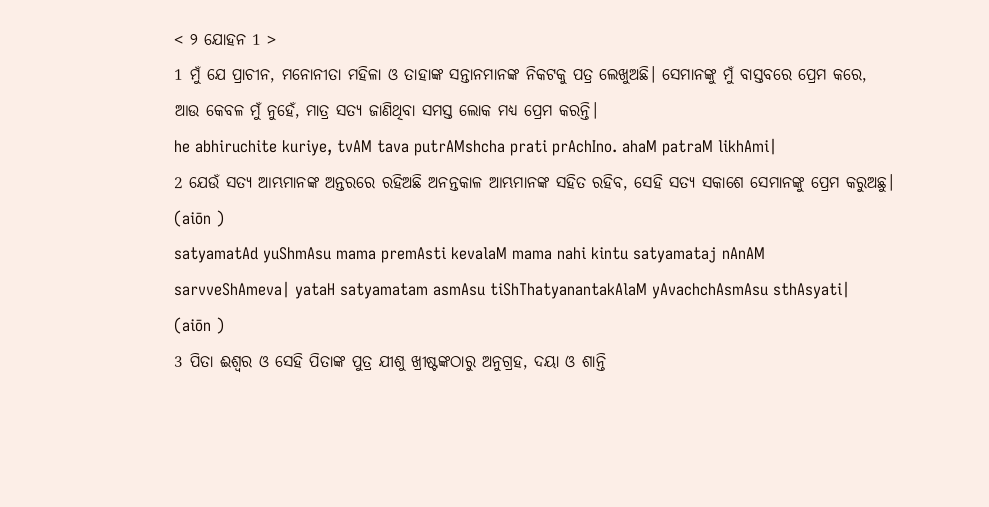< ୨ ଯୋହନ 1 >
1 ମୁଁ ଯେ ପ୍ରାଚୀନ, ମନୋନୀତା ମହିଳା ଓ ତାହାଙ୍କ ସନ୍ତାନମାନଙ୍କ ନିକଟକୁ ପତ୍ର ଲେଖୁଅଛି। ସେମାନଙ୍କୁ ମୁଁ ବାସ୍ତବରେ ପ୍ରେମ କରେ, ଆଉ କେବଳ ମୁଁ ନୁହେଁ, ମାତ୍ର ସତ୍ୟ ଜାଣିଥିବା ସମସ୍ତ ଲୋକ ମଧ୍ୟ ପ୍ରେମ କରନ୍ତି।
he abhiruchite kuriye, tvAM tava putrAMshcha prati prAchIno. ahaM patraM likhAmi|
2 ଯେଉଁ ସତ୍ୟ ଆମ୍ଭମାନଙ୍କ ଅନ୍ତରରେ ରହିଅଛି ଅନନ୍ତକାଳ ଆମ୍ଭମାନଙ୍କ ସହିତ ରହିବ, ସେହି ସତ୍ୟ ସକାଶେ ସେମାନଙ୍କୁ ପ୍ରେମ କରୁଅଛୁ। (aiōn )
satyamatAd yuShmAsu mama premAsti kevalaM mama nahi kintu satyamataj nAnAM sarvveShAmeva| yataH satyamatam asmAsu tiShThatyanantakAlaM yAvachchAsmAsu sthAsyati| (aiōn )
3 ପିତା ଈଶ୍ବର ଓ ସେହି ପିତାଙ୍କ ପୁତ୍ର ଯୀଶୁ ଖ୍ରୀଷ୍ଟଙ୍କଠାରୁ ଅନୁଗ୍ରହ, ଦୟା ଓ ଶାନ୍ତି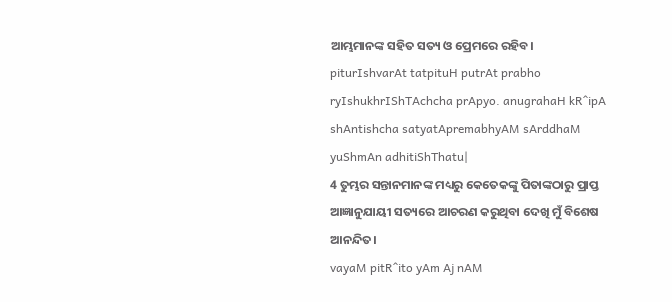ଆମ୍ଭମାନଙ୍କ ସହିତ ସତ୍ୟ ଓ ପ୍ରେମରେ ରହିବ।
piturIshvarAt tatpituH putrAt prabho ryIshukhrIShTAchcha prApyo. anugrahaH kR^ipA shAntishcha satyatApremabhyAM sArddhaM yuShmAn adhitiShThatu|
4 ତୁମ୍ଭର ସନ୍ତାନମାନଙ୍କ ମଧ୍ୟରୁ କେତେକଙ୍କୁ ପିତାଙ୍କଠାରୁ ପ୍ରାପ୍ତ ଆଜ୍ଞାନୁଯାୟୀ ସତ୍ୟରେ ଆଚରଣ କରୁଥିବା ଦେଖି ମୁଁ ବିଶେଷ ଆନନ୍ଦିତ।
vayaM pitR^ito yAm Aj nAM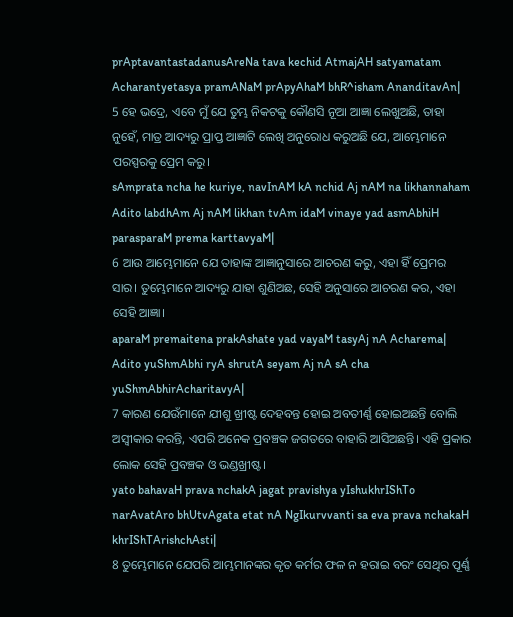prAptavantastadanusAreNa tava kechid AtmajAH satyamatam Acharantyetasya pramANaM prApyAhaM bhR^isham AnanditavAn|
5 ହେ ଭଦ୍ରେ, ଏବେ ମୁଁ ଯେ ତୁମ୍ଭ ନିକଟକୁ କୌଣସି ନୂଆ ଆଜ୍ଞା ଲେଖୁଅଛି, ତାହା ନୁହେଁ, ମାତ୍ର ଆଦ୍ୟରୁ ପ୍ରାପ୍ତ ଆଜ୍ଞାଟି ଲେଖି ଅନୁରୋଧ କରୁଅଛି ଯେ, ଆମ୍ଭେମାନେ ପରସ୍ପରକୁ ପ୍ରେମ କରୁ।
sAmprata ncha he kuriye, navInAM kA nchid Aj nAM na likhannaham Adito labdhAm Aj nAM likhan tvAm idaM vinaye yad asmAbhiH parasparaM prema karttavyaM|
6 ଆଉ ଆମ୍ଭେମାନେ ଯେ ତାହାଙ୍କ ଆଜ୍ଞାନୁସାରେ ଆଚରଣ କରୁ, ଏହା ହିଁ ପ୍ରେମର ସାର। ତୁମ୍ଭେମାନେ ଆଦ୍ୟରୁ ଯାହା ଶୁଣିଅଛ, ସେହି ଅନୁସାରେ ଆଚରଣ କର, ଏହା ସେହି ଆଜ୍ଞା।
aparaM premaitena prakAshate yad vayaM tasyAj nA Acharema| Adito yuShmAbhi ryA shrutA seyam Aj nA sA cha yuShmAbhirAcharitavyA|
7 କାରଣ ଯେଉଁମାନେ ଯୀଶୁ ଖ୍ରୀଷ୍ଟ ଦେହବନ୍ତ ହୋଇ ଅବତୀର୍ଣ୍ଣ ହୋଇଅଛନ୍ତି ବୋଲି ଅସ୍ୱୀକାର କରନ୍ତି, ଏପରି ଅନେକ ପ୍ରବଞ୍ଚକ ଜଗତରେ ବାହାରି ଆସିଅଛନ୍ତି। ଏହି ପ୍ରକାର ଲୋକ ସେହି ପ୍ରବଞ୍ଚକ ଓ ଭଣ୍ଡଖ୍ରୀଷ୍ଟ।
yato bahavaH prava nchakA jagat pravishya yIshukhrIShTo narAvatAro bhUtvAgata etat nA NgIkurvvanti sa eva prava nchakaH khrIShTArishchAsti|
8 ତୁମ୍ଭେମାନେ ଯେପରି ଆମ୍ଭମାନଙ୍କର କୃତ କର୍ମର ଫଳ ନ ହରାଇ ବରଂ ସେଥିର ପୂର୍ଣ୍ଣ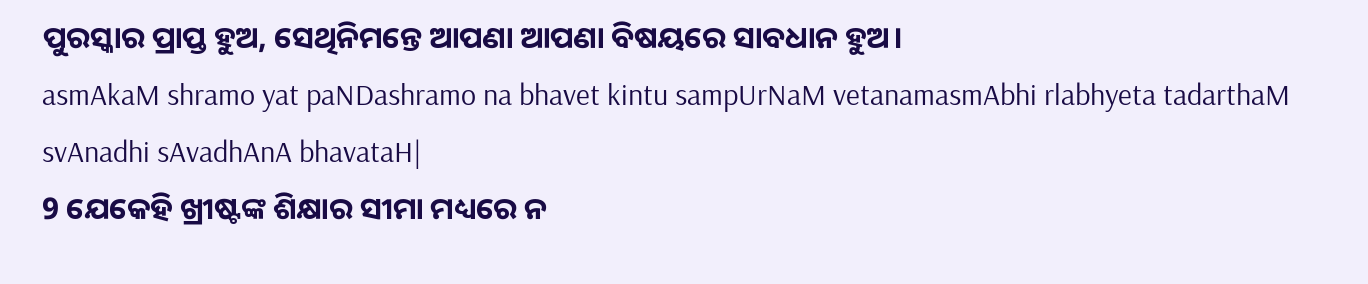ପୁରସ୍କାର ପ୍ରାପ୍ତ ହୁଅ, ସେଥିନିମନ୍ତେ ଆପଣା ଆପଣା ବିଷୟରେ ସାବଧାନ ହୁଅ।
asmAkaM shramo yat paNDashramo na bhavet kintu sampUrNaM vetanamasmAbhi rlabhyeta tadarthaM svAnadhi sAvadhAnA bhavataH|
9 ଯେକେହି ଖ୍ରୀଷ୍ଟଙ୍କ ଶିକ୍ଷାର ସୀମା ମଧ୍ୟରେ ନ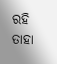ରହି ତାହା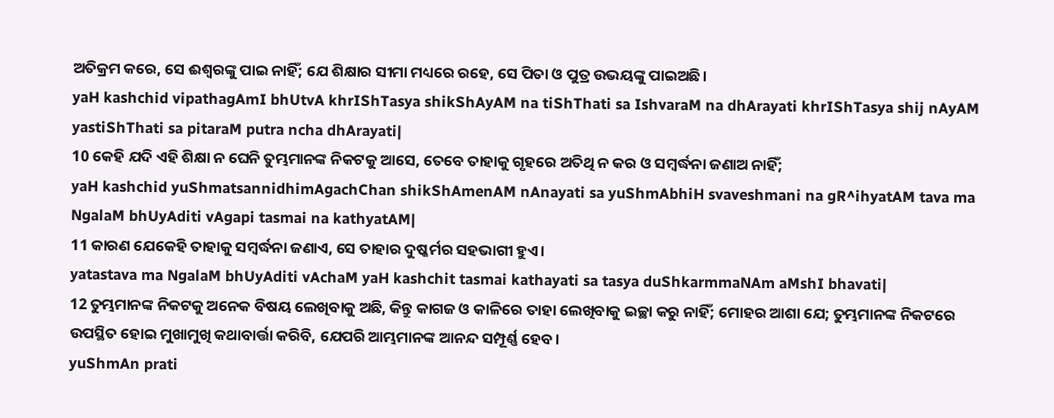ଅତିକ୍ରମ କରେ, ସେ ଈଶ୍ବରଙ୍କୁ ପାଇ ନାହିଁ; ଯେ ଶିକ୍ଷାର ସୀମା ମଧ୍ୟରେ ରହେ, ସେ ପିତା ଓ ପୁତ୍ର ଉଭୟଙ୍କୁ ପାଇଅଛି।
yaH kashchid vipathagAmI bhUtvA khrIShTasya shikShAyAM na tiShThati sa IshvaraM na dhArayati khrIShTasya shij nAyAM yastiShThati sa pitaraM putra ncha dhArayati|
10 କେହି ଯଦି ଏହି ଶିକ୍ଷା ନ ଘେନି ତୁମ୍ଭମାନଙ୍କ ନିକଟକୁ ଆସେ, ତେବେ ତାହାକୁ ଗୃହରେ ଅତିଥି ନ କର ଓ ସମ୍ବର୍ଦ୍ଧନା ଜଣାଅ ନାହିଁ;
yaH kashchid yuShmatsannidhimAgachChan shikShAmenAM nAnayati sa yuShmAbhiH svaveshmani na gR^ihyatAM tava ma NgalaM bhUyAditi vAgapi tasmai na kathyatAM|
11 କାରଣ ଯେକେହି ତାହାକୁ ସମ୍ବର୍ଦ୍ଧନା ଜଣାଏ, ସେ ତାହାର ଦୁଷ୍କର୍ମର ସହଭାଗୀ ହୁଏ।
yatastava ma NgalaM bhUyAditi vAchaM yaH kashchit tasmai kathayati sa tasya duShkarmmaNAm aMshI bhavati|
12 ତୁମ୍ଭମାନଙ୍କ ନିକଟକୁ ଅନେକ ବିଷୟ ଲେଖିବାକୁ ଅଛି, କିନ୍ତୁ କାଗଜ ଓ କାଳିରେ ତାହା ଲେଖିବାକୁ ଇଚ୍ଛା କରୁ ନାହିଁ; ମୋହର ଆଶା ଯେ; ତୁମ୍ଭମାନଙ୍କ ନିକଟରେ ଉପସ୍ଥିତ ହୋଇ ମୁଖାମୁଖି କଥାବାର୍ତ୍ତା କରିବି, ଯେପରି ଆମ୍ଭମାନଙ୍କ ଆନନ୍ଦ ସମ୍ପୂର୍ଣ୍ଣ ହେବ।
yuShmAn prati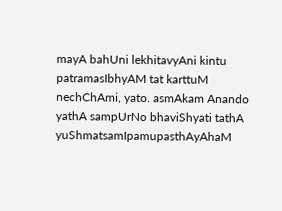mayA bahUni lekhitavyAni kintu patramasIbhyAM tat karttuM nechChAmi, yato. asmAkam Anando yathA sampUrNo bhaviShyati tathA yuShmatsamIpamupasthAyAhaM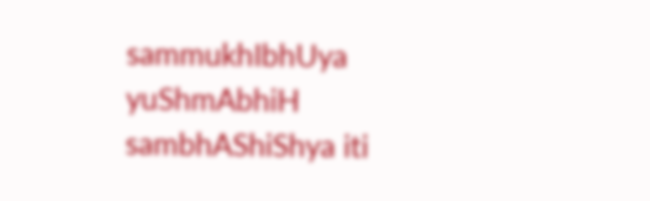sammukhIbhUya yuShmAbhiH sambhAShiShya iti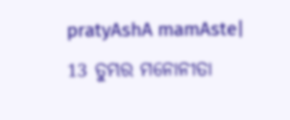pratyAshA mamAste|
13 ତୁମ୍ଭର ମନୋନୀତା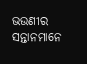ଭଉଣୀର ସନ୍ତାନମାନେ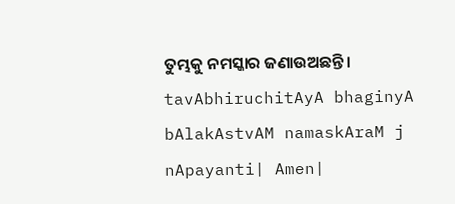ତୁମ୍ଭକୁ ନମସ୍କାର ଜଣାଉଅଛନ୍ତି।
tavAbhiruchitAyA bhaginyA bAlakAstvAM namaskAraM j nApayanti| Amen|